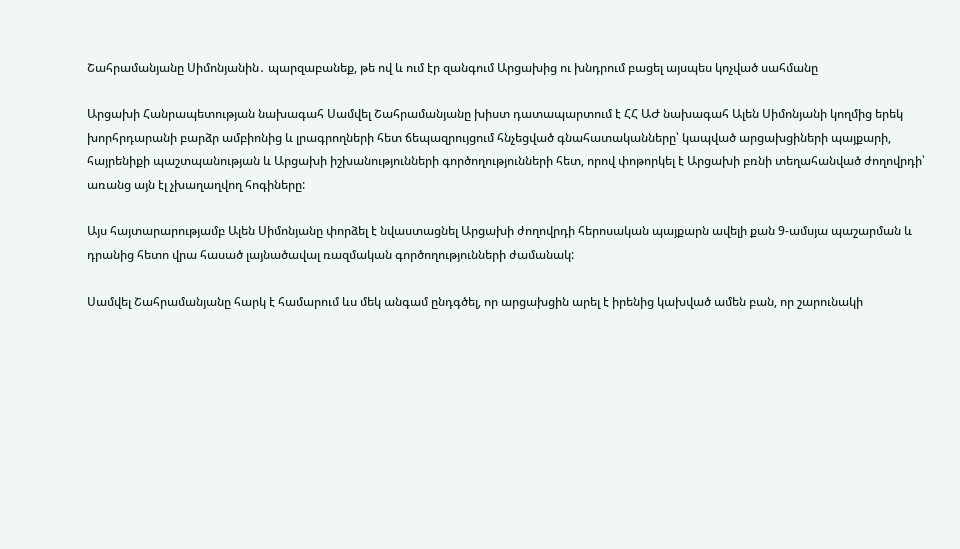Շահրամանյանը Սիմոնյանին․ պարզաբանեք, թե ով և ում էր զանգում Արցախից ու խնդրում բացել այսպես կոչված սահմանը

Արցախի Հանրապետության նախագահ Սամվել Շահրամանյանը խիստ դատապարտում է ՀՀ ԱԺ նախագահ Ալեն Սիմոնյանի կողմից երեկ խորհրդարանի բարձր ամբիոնից և լրագրողների հետ ճեպազրույցում հնչեցված գնահատականները՝ կապված արցախցիների պայքարի, հայրենիքի պաշտպանության և Արցախի իշխանությունների գործողությունների հետ, որով փոթորկել է Արցախի բռնի տեղահանված ժողովրդի՝ առանց այն էլ չխաղաղվող հոգիները:

Այս հայտարարությամբ Ալեն Սիմոնյանը փորձել է նվաստացնել Արցախի ժողովրդի հերոսական պայքարն ավելի քան 9-ամսյա պաշարման և դրանից հետո վրա հասած լայնածավալ ռազմական գործողությունների ժամանակ:

Սամվել Շահրամանյանը հարկ է համարում ևս մեկ անգամ ընդգծել, որ արցախցին արել է իրենից կախված ամեն բան, որ շարունակի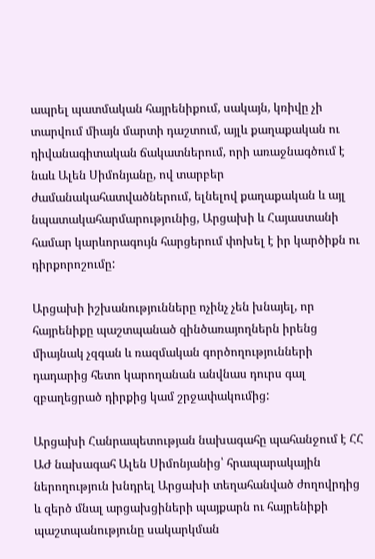ապրել պատմական հայրենիքում, սակայն, կռիվը չի տարվում միայն մարտի դաշտում, այլև քաղաքական ու դիվանագիտական ճակատներում, որի առաջնագծում է նաև Ալեն Սիմոնյանը, ով տարբեր ժամանակահատվածներում, ելնելով քաղաքական և այլ նպատակահարմարությունից, Արցախի և Հայաստանի համար կարևորագույն հարցերում փոխել է իր կարծիքն ու դիրքորոշումը:

Արցախի իշխանությունները ոչինչ չեն խնայել, որ հայրենիքը պաշտպանած զինծառայողներն իրենց միայնակ չզգան և ռազմական գործողությունների դադարից հետո կարողանան անվնաս դուրս գալ զբաղեցրած դիրքից կամ շրջափակումից:

Արցախի Հանրապետության նախագահը պահանջում է ՀՀ ԱԺ նախագահ Ալեն Սիմոնյանից՝ հրապարակային ներողություն խնդրել Արցախի տեղահանված ժողովրդից և զերծ մնալ արցախցիների պայքարն ու հայրենիքի պաշտպանությունը սակարկման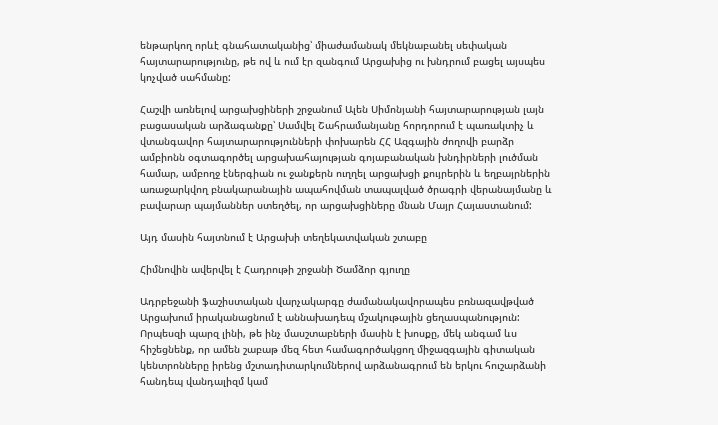ենթարկող որևէ գնահատականից՝ միաժամանակ մեկնաբանել սեփական հայտարարությունը, թե ով և ում էր զանգում Արցախից ու խնդրում բացել այսպես կոչված սահմանը:

Հաշվի առնելով արցախցիների շրջանում Ալեն Սիմոնյանի հայտարարության լայն բացասական արձագանքը՝ Սամվել Շահրամանյանը հորդորում է պառակտիչ և վտանգավոր հայտարարությունների փոխարեն ՀՀ Ազգային ժողովի բարձր ամբիոնն օգտագործել արցախահայության գոյաբանական խնդիրների լուծման համար, ամբողջ էներգիան ու ջանքերն ուղղել արցախցի քույրերին և եղբայրներին առաջարկվող բնակարանային ապահովման տապալված ծրագրի վերանայմանը և բավարար պայմաններ ստեղծել, որ արցախցիները մնան Մայր Հայաստանում:

Այդ մասին հայտնում է Արցախի տեղեկատվական շտաբը

Հիմնովին ավերվել է Հադրութի շրջանի Ծամձոր գյուղը

Ադրբեջանի ֆաշիստական վարչակարգը ժամանակավորապես բռնազավթված Արցախում իրականացնում է աննախադեպ մշակութային ցեղասպանություն: Որպեսզի պարզ լինի, թե ինչ մասշտաբների մասին է խոսքը, մեկ անգամ ևս հիշեցնենք, որ ամեն շաբաթ մեզ հետ համագործակցող միջազգային գիտական կենտրոնները իրենց մշտադիտարկումներով արձանագրում են երկու հուշարձանի հանդեպ վանդալիզմ կամ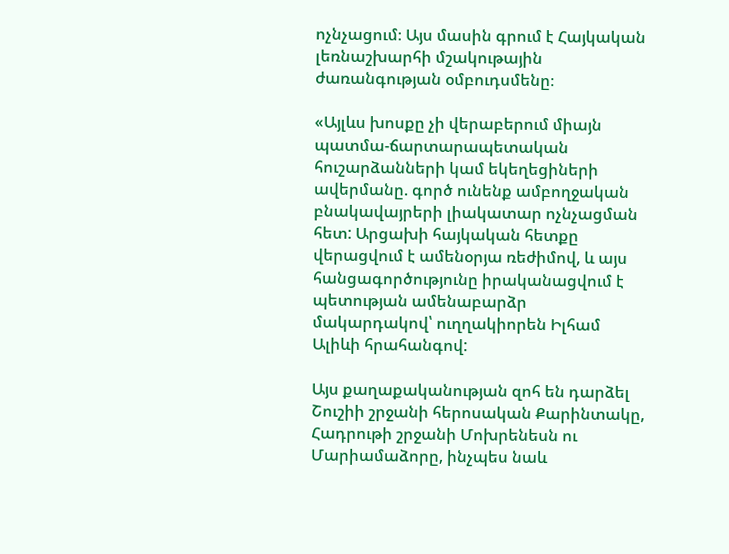ոչնչացում։ Այս մասին գրում է Հայկական լեռնաշխարհի մշակութային ժառանգության օմբուդսմենը։

«Այլևս խոսքը չի վերաբերում միայն պատմա-ճարտարապետական հուշարձանների կամ եկեղեցիների ավերմանը. գործ ունենք ամբողջական բնակավայրերի լիակատար ոչնչացման հետ: Արցախի հայկական հետքը վերացվում է ամենօրյա ռեժիմով, և այս հանցագործությունը իրականացվում է պետության ամենաբարձր մակարդակով՝ ուղղակիորեն Իլհամ Ալիևի հրահանգով:

Այս քաղաքականության զոհ են դարձել Շուշիի շրջանի հերոսական Քարինտակը, Հադրութի շրջանի Մոխրենեսն ու Մարիամաձորը, ինչպես նաև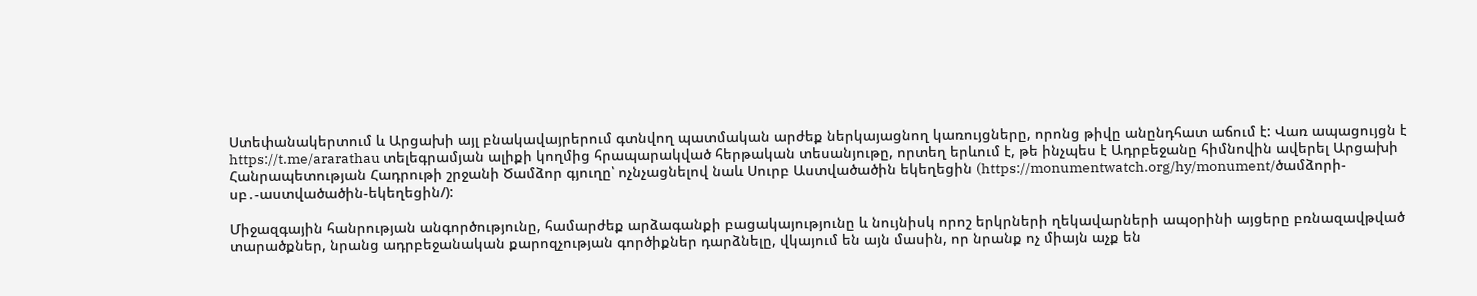Ստեփանակերտում և Արցախի այլ բնակավայրերում գտնվող պատմական արժեք ներկայացնող կառույցները, որոնց թիվը անընդհատ աճում է: Վառ ապացույցն է https://t.me/ararathau տելեգրամյան ալիքի կողմից հրապարակված հերթական տեսանյութը, որտեղ երևում է, թե ինչպես է Ադրբեջանը հիմնովին ավերել Արցախի Հանրապետության Հադրութի շրջանի Ծամձոր գյուղը՝ ոչնչացնելով նաև Սուրբ Աստվածածին եկեղեցին (https://monumentwatch.org/hy/monument/ծամձորի-սբ․-աստվածածին-եկեղեցին/):

Միջազգային հանրության անգործությունը, համարժեք արձագանքի բացակայությունը և նույնիսկ որոշ երկրների ղեկավարների ապօրինի այցերը բռնազավթված տարածքներ, նրանց ադրբեջանական քարոզչության գործիքներ դարձնելը, վկայում են այն մասին, որ նրանք ոչ միայն աչք են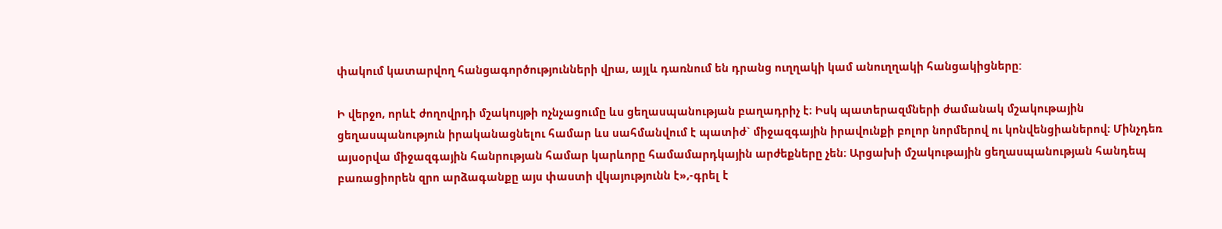փակում կատարվող հանցագործությունների վրա, այլև դառնում են դրանց ուղղակի կամ անուղղակի հանցակիցները:

Ի վերջո, որևէ ժողովրդի մշակույթի ոչնչացումը ևս ցեղասպանության բաղադրիչ է։ Իսկ պատերազմների ժամանակ մշակութային ցեղասպանություն իրականացնելու համար ևս սահմանվում է պատիժ` միջազգային իրավունքի բոլոր նորմերով ու կոնվենցիաներով։ Մինչդեռ այսօրվա միջազգային հանրության համար կարևորը համամարդկային արժեքները չեն։ Արցախի մշակութային ցեղասպանության հանդեպ բառացիորեն զրո արձագանքը այս փաստի վկայությունն է»,-գրել է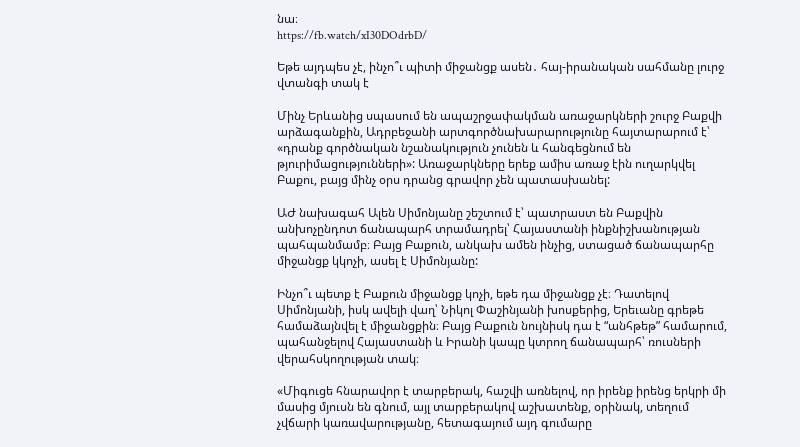նա։
https://fb.watch/xI30DOdrbD/

Եթե այդպես չէ, ինչո՞ւ պիտի միջանցք ասեն․ հայ-իրանական սահմանը լուրջ վտանգի տակ է

Մինչ Երևանից սպասում են ապաշրջափակման առաջարկների շուրջ Բաքվի արձագանքին, Ադրբեջանի արտգործնախարարությունը հայտարարում է՝ «դրանք գործնական նշանակություն չունեն և հանգեցնում են թյուրիմացությունների»: Առաջարկները երեք ամիս առաջ էին ուղարկվել Բաքու, բայց մինչ օրս դրանց գրավոր չեն պատասխանել:

ԱԺ նախագահ Ալեն Սիմոնյանը շեշտում է՝ պատրաստ են Բաքվին անխոչընդոտ ճանապարհ տրամադրել՝ Հայաստանի ինքնիշխանության պահպանմամբ։ Բայց Բաքուն, անկախ ամեն ինչից, ստացած ճանապարհը միջանցք կկոչի, ասել է Սիմոնյանը:

Ինչո՞ւ պետք է Բաքուն միջանցք կոչի, եթե դա միջանցք չէ։ Դատելով Սիմոնյանի, իսկ ավելի վաղ՝ Նիկոլ Փաշինյանի խոսքերից, Երեւանը գրեթե համաձայնվել է միջանցքին։ Բայց Բաքուն նույնիսկ դա է “անհթեթ” համարում, պահանջելով Հայաստանի և Իրանի կապը կտրող ճանապարհ՝ ռուսների վերահսկողության տակ։

«Միգուցե հնարավոր է տարբերակ, հաշվի առնելով, որ իրենք իրենց երկրի մի մասից մյուսն են գնում, այլ տարբերակով աշխատենք, օրինակ, տեղում չվճարի կառավարությանը, հետագայում այդ գումարը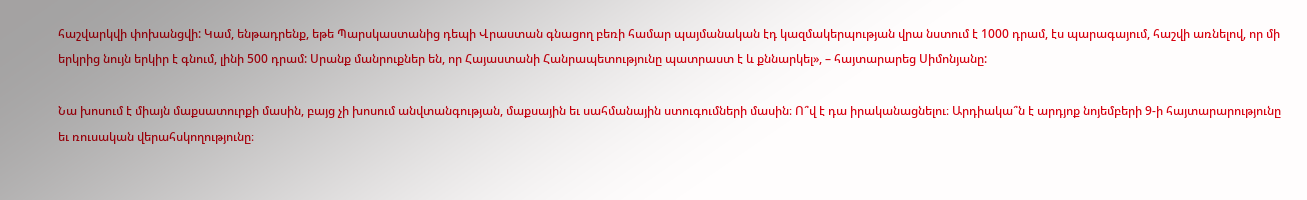հաշվարկվի փոխանցվի: Կամ, ենթադրենք, եթե Պարսկաստանից դեպի Վրաստան գնացող բեռի համար պայմանական էդ կազմակերպության վրա նստում է 1000 դրամ, էս պարագայում, հաշվի առնելով, որ մի երկրից նույն երկիր է գնում, լինի 500 դրամ: Սրանք մանրուքներ են, որ Հայաստանի Հանրապետությունը պատրաստ է և քննարկել», – հայտարարեց Սիմոնյանը:

Նա խոսում է միայն մաքսատուրքի մասին, բայց չի խոսում անվտանգության, մաքսային եւ սահմանային ստուգումների մասին։ Ո՞վ է դա իրականացնելու։ Արդիակա՞ն է արդյոք նոյեմբերի 9-ի հայտարարությունը եւ ռուսական վերահսկողությունը։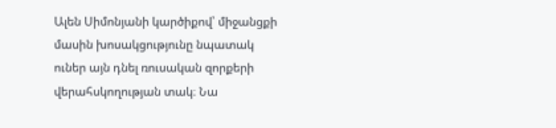Ալեն Սիմոնյանի կարծիքով՝ միջանցքի մասին խոսակցությունը նպատակ ուներ այն դնել ռուսական զորքերի վերահսկողության տակ։ Նա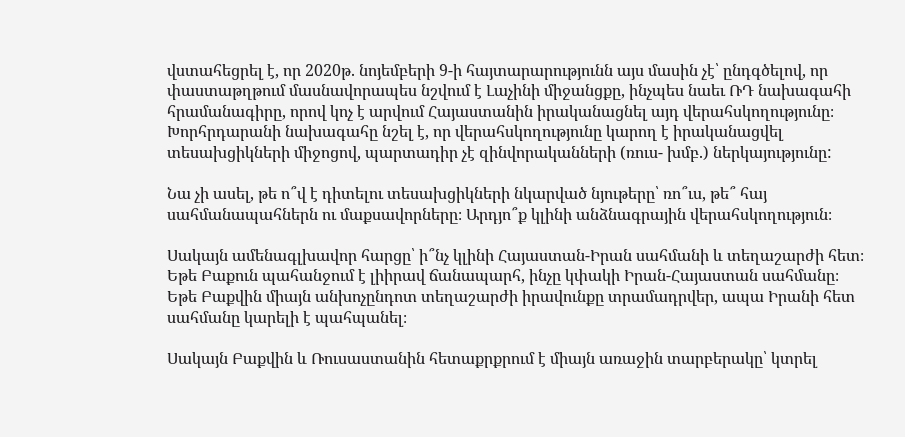վստահեցրել է, որ 2020թ. նոյեմբերի 9-ի հայտարարությունն այս մասին չէ՝ ընդգծելով, որ փաստաթղթում մասնավորապես նշվում է Լաչինի միջանցքը, ինչպես նաեւ ՌԴ նախագահի հրամանագիրը, որով կոչ է արվում Հայաստանին իրականացնել այդ վերահսկողությունը։ Խորհրդարանի նախագահը նշել է, որ վերահսկողությունը կարող է իրականացվել տեսախցիկների միջոցով, պարտադիր չէ զինվորականների (ռուս- խմբ.) ներկայությունը:

Նա չի ասել, թե ո՞վ է դիտելու տեսախցիկների նկարված նյութերը՝ ռո՞ւս, թե՞ հայ սահմանապահներն ու մաքսավորները։ Արդյո՞ք կլինի անձնագրային վերահսկողություն։

Սակայն ամենագլխավոր հարցը՝ ի՞նչ կլինի Հայաստան-Իրան սահմանի և տեղաշարժի հետ։ Եթե Բաքուն պահանջում է լիիրավ ճանապարհ, ինչը կփակի Իրան-Հայաստան սահմանը։ Եթե Բաքվին միայն անխոչընդոտ տեղաշարժի իրավունքը տրամադրվեր, ապա Իրանի հետ սահմանը կարելի է պահպանել։

Սակայն Բաքվին և Ռուսաստանին հետաքրքրում է միայն առաջին տարբերակը՝ կտրել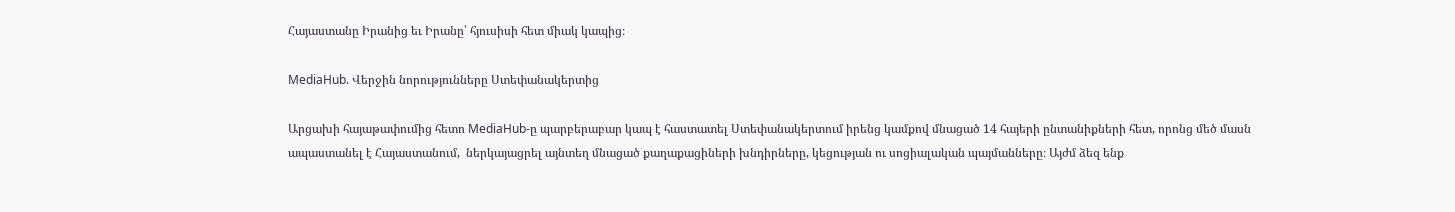Հայաստանը Իրանից եւ Իրանը՝ հյուսիսի հետ միակ կապից։

MediaHub. Վերջին նորությունները Ստեփանակերտից

Արցախի հայաթափումից հետո MediaHub-ը պարբերաբար կապ է հաստատել Ստեփանակերտում իրենց կամքով մնացած 14 հայերի ընտանիքների հետ, որոնց մեծ մասն ապաստանել է Հայաստանում,  ներկայացրել այնտեղ մնացած քաղաքացիների խնդիրները, կեցության ու սոցիալական պայմանները։ Այժմ ձեզ ենք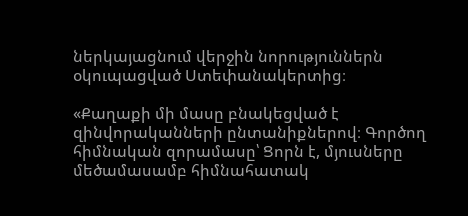ներկայացնում վերջին նորություններն օկուպացված Ստեփանակերտից։

«Քաղաքի մի մասը բնակեցված է զինվորականների ընտանիքներով։ Գործող հիմնական զորամասը՝ Ցորն է, մյուսները մեծամասամբ հիմնահատակ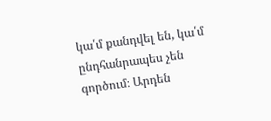կա՛մ քանդվել են, կա՛մ ընդհանրապես չեն գործում։ Արդեն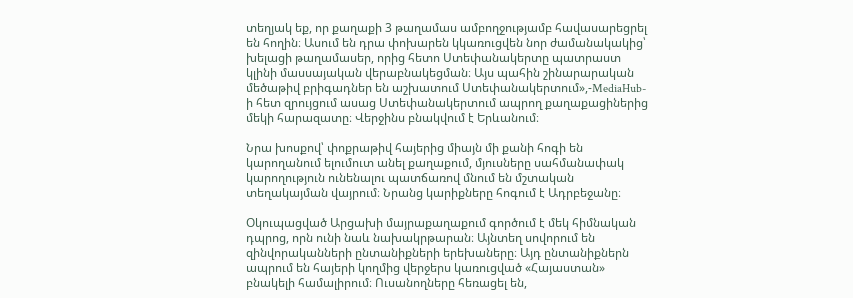տեղյակ եք, որ քաղաքի 3 թաղամաս ամբողջությամբ հավասարեցրել են հողին։ Ասում են դրա փոխարեն կկառուցվեն նոր ժամանակակից՝ խելացի թաղամասեր, որից հետո Ստեփանակերտը պատրաստ կլինի մասսայական վերաբնակեցման։ Այս պահին շինարարական մեծաթիվ բրիգադներ են աշխատում Ստեփանակերտում»,-MediaHub-ի հետ զրույցում ասաց Ստեփանակերտում ապրող քաղաքացիներից մեկի հարազատը։ Վերջինս բնակվում է Երևանում։

Նրա խոսքով՝ փոքրաթիվ հայերից միայն մի քանի հոգի են կարողանում ելումուտ անել քաղաքում, մյուսները սահմանափակ կարողություն ունենալու պատճառով մնում են մշտական տեղակայման վայրում։ Նրանց կարիքները հոգում է Ադրբեջանը։

Օկուպացված Արցախի մայրաքաղաքում գործում է մեկ հիմնական դպրոց, որն ունի նաև նախակրթարան։ Այնտեղ սովորում են զինվորականների ընտանիքների երեխաները։ Այդ ընտանիքներն ապրում են հայերի կողմից վերջերս կառուցված «Հայաստան» բնակելի համալիրում։ Ուսանողները հեռացել են,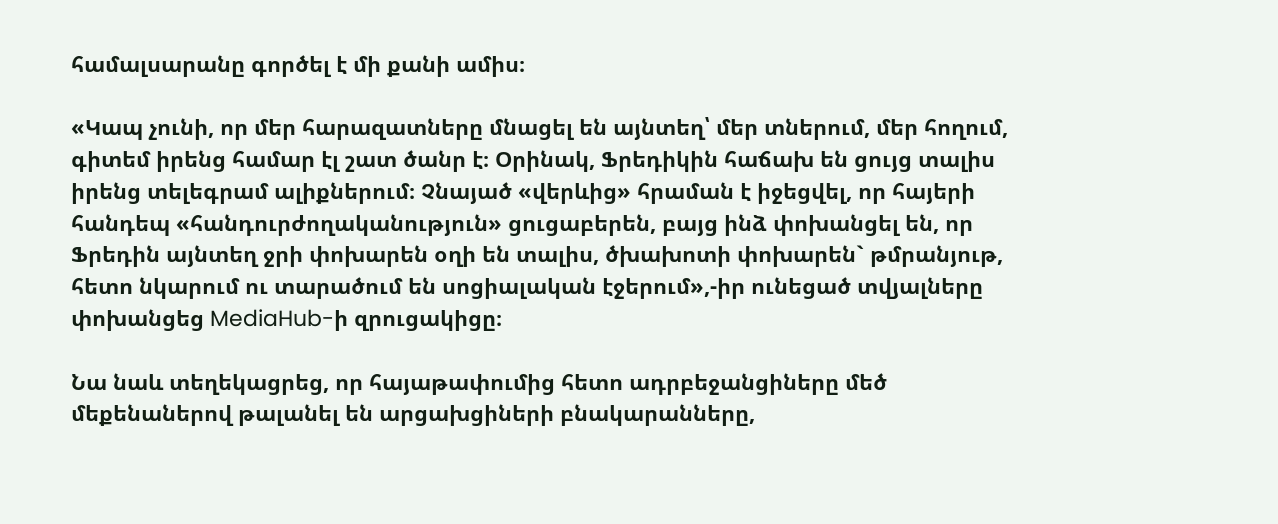համալսարանը գործել է մի քանի ամիս։

«Կապ չունի, որ մեր հարազատները մնացել են այնտեղ՝ մեր տներում, մեր հողում, գիտեմ իրենց համար էլ շատ ծանր է։ Օրինակ, Ֆրեդիկին հաճախ են ցույց տալիս իրենց տելեգրամ ալիքներում։ Չնայած «վերևից» հրաման է իջեցվել, որ հայերի հանդեպ «հանդուրժողականություն» ցուցաբերեն, բայց ինձ փոխանցել են, որ Ֆրեդին այնտեղ ջրի փոխարեն օղի են տալիս, ծխախոտի փոխարեն` թմրանյութ, հետո նկարում ու տարածում են սոցիալական էջերում»,-իր ունեցած տվյալները փոխանցեց MediaHub-ի զրուցակիցը։

Նա նաև տեղեկացրեց, որ հայաթափումից հետո ադրբեջանցիները մեծ մեքենաներով թալանել են արցախցիների բնակարանները,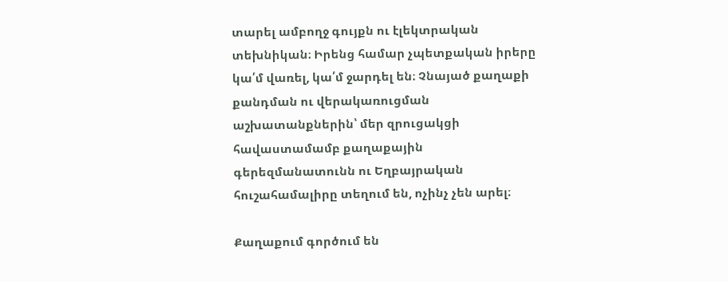տարել ամբողջ գույքն ու էլեկտրական տեխնիկան։ Իրենց համար չպետքական իրերը կա՛մ վառել, կա՛մ ջարդել են։ Չնայած քաղաքի քանդման ու վերակառուցման աշխատանքներին՝ մեր զրուցակցի հավաստամամբ քաղաքային գերեզմանատունն ու Եղբայրական հուշահամալիրը տեղում են, ոչինչ չեն արել։

Քաղաքում գործում են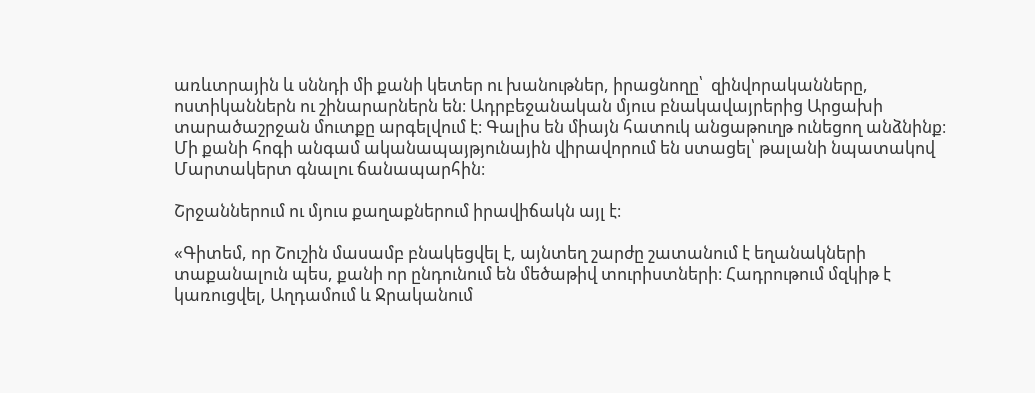առևտրային և սննդի մի քանի կետեր ու խանութներ, իրացնողը՝  զինվորականները, ոստիկաններն ու շինարարներն են։ Ադրբեջանական մյուս բնակավայրերից Արցախի տարածաշրջան մուտքը արգելվում է։ Գալիս են միայն հատուկ անցաթուղթ ունեցող անձնինք։ Մի քանի հոգի անգամ ականապայթյունային վիրավորում են ստացել՝ թալանի նպատակով Մարտակերտ գնալու ճանապարհին։

Շրջաններում ու մյուս քաղաքներում իրավիճակն այլ է։

«Գիտեմ, որ Շուշին մասամբ բնակեցվել է, այնտեղ շարժը շատանում է եղանակների տաքանալուն պես, քանի որ ընդունում են մեծաթիվ տուրիստների։ Հադրութում մզկիթ է կառուցվել, Աղդամում և Ջրականում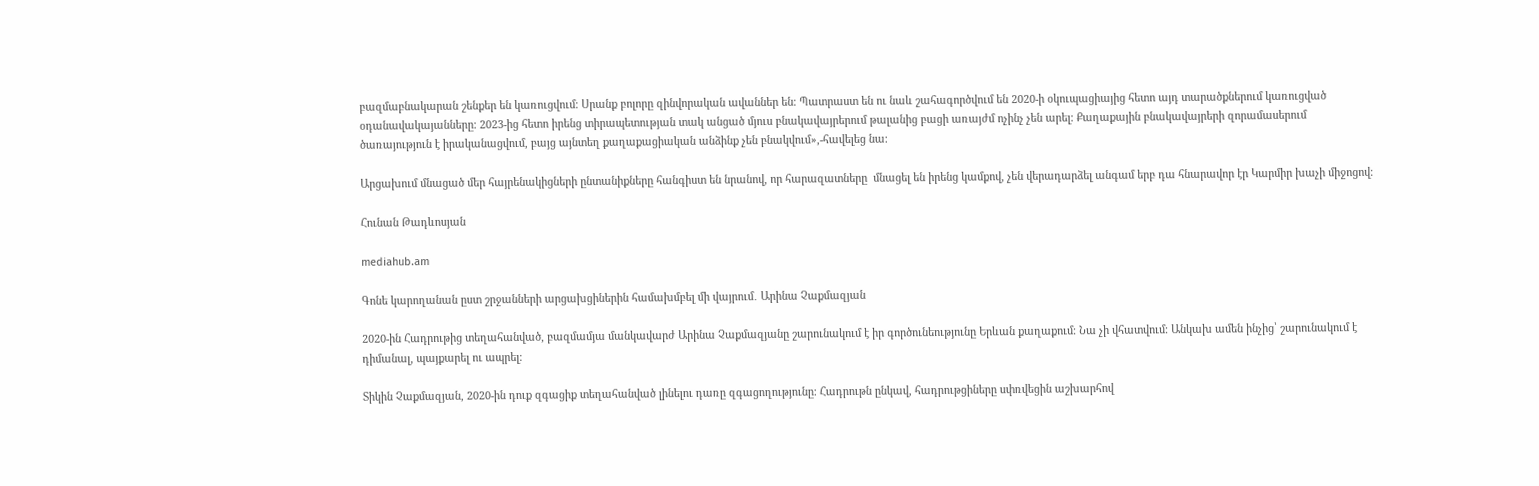բազմաբնակարան շենքեր են կառուցվում։ Սրանք բոլորը զինվորական ավաններ են։ Պատրաստ են ու նաև շահագործվում են 2020-ի օկուպացիայից հետո այդ տարածքներում կառուցված օդանավակայանները։ 2023-ից հետո իրենց տիրապետության տակ անցած մյուս բնակավայրերում թալանից բացի առայժմ ոչինչ չեն արել։ Քաղաքային բնակավայրերի զորամասերում ծառայություն է իրականացվում, բայց այնտեղ քաղաքացիական անձինք չեն բնակվում»,-հավելեց նա։

Արցախում մնացած մեր հայրենակիցների ընտանիքները հանգիստ են նրանով, որ հարազատները  մնացել են իրենց կամքով, չեն վերադարձել անգամ երբ դա հնարավոր էր Կարմիր խաչի միջոցով։

Հունան Թադևոսյան

mediahub.am

Գոնե կարողանան ըստ շրջանների արցախցիներին համախմբել մի վայրում․ Արինա Չաքմազյան

2020-ին Հադրութից տեղահանված, բազմամյա մանկավարժ Արինա Չաքմազյանը շարունակում է իր գործունեությունը Երևան քաղաքում։ Նա չի վհատվում։ Անկախ ամեն ինչից՝ շարունակում է դիմանալ, պայքարել ու ապրել։

Տիկին Չաքմազյան, 2020-ին դուք զգացիք տեղահանված լինելու դառը զգացողությունը։ Հադրութն ընկավ, հադրութցիները սփռվեցին աշխարհով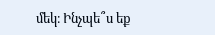մեկ։ Ինչպե՞ս եք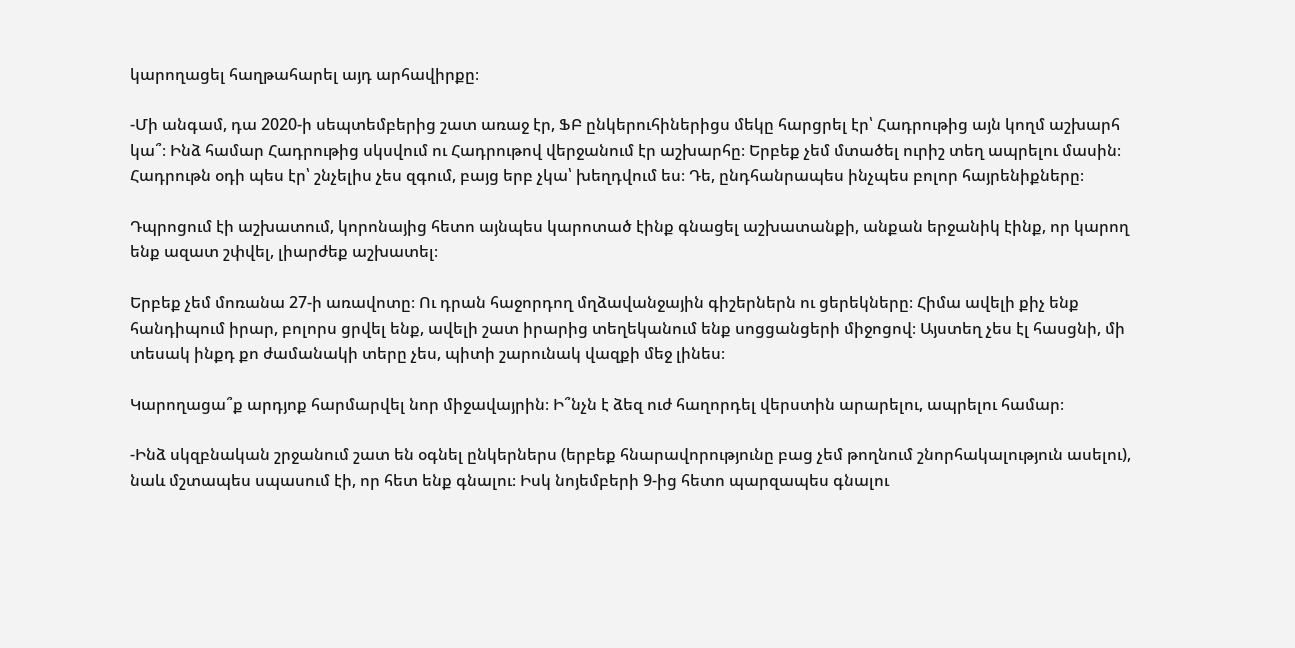կարողացել հաղթահարել այդ արհավիրքը։

-Մի անգամ, դա 2020-ի սեպտեմբերից շատ առաջ էր, ՖԲ ընկերուհիներիցս մեկը հարցրել էր՝ Հադրութից այն կողմ աշխարհ կա՞։ Ինձ համար Հադրութից սկսվում ու Հադրութով վերջանում էր աշխարհը։ Երբեք չեմ մտածել ուրիշ տեղ ապրելու մասին։ Հադրութն օդի պես էր՝ շնչելիս չես զգում, բայց երբ չկա՝ խեղդվում ես։ Դե, ընդհանրապես ինչպես բոլոր հայրենիքները։

Դպրոցում էի աշխատում, կորոնայից հետո այնպես կարոտած էինք գնացել աշխատանքի, անքան երջանիկ էինք, որ կարող ենք ազատ շփվել, լիարժեք աշխատել։

Երբեք չեմ մոռանա 27-ի առավոտը։ Ու դրան հաջորդող մղձավանջային գիշերներն ու ցերեկները։ Հիմա ավելի քիչ ենք հանդիպում իրար, բոլորս ցրվել ենք, ավելի շատ իրարից տեղեկանում ենք սոցցանցերի միջոցով։ Այստեղ չես էլ հասցնի, մի տեսակ ինքդ քո ժամանակի տերը չես, պիտի շարունակ վազքի մեջ լինես։

Կարողացա՞ք արդյոք հարմարվել նոր միջավայրին։ Ի՞նչն է ձեզ ուժ հաղորդել վերստին արարելու, ապրելու համար։

-Ինձ սկզբնական շրջանում շատ են օգնել ընկերներս (երբեք հնարավորությունը բաց չեմ թողնում շնորհակալություն ասելու), նաև մշտապես սպասում էի, որ հետ ենք գնալու։ Իսկ նոյեմբերի 9-ից հետո պարզապես գնալու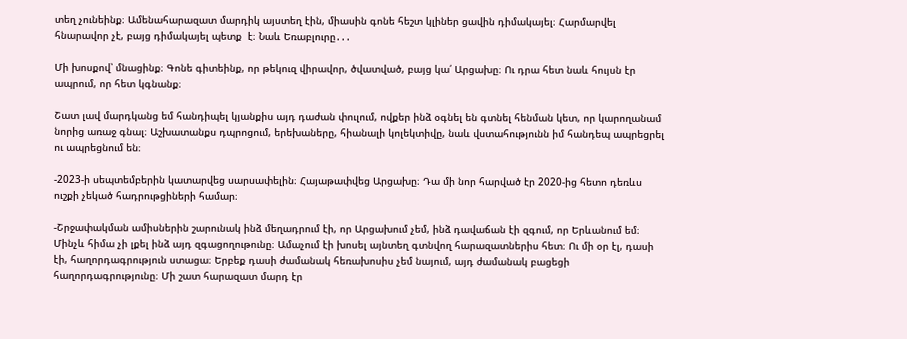տեղ չունեինք։ Ամենահարազատ մարդիկ այստեղ էին, միասին գոնե հեշտ կլիներ ցավին դիմակայել։ Հարմարվել հնարավոր չէ, բայց դիմակայել պետք  է։ Նաև Եռաբլուրը․․․

Մի խոսքով՝ մնացինք։ Գոնե գիտեինք, որ թեկուզ վիրավոր, ծվատված, բայց կա՛ Արցախը։ Ու դրա հետ նաև հույսն էր ապրում, որ հետ կգնանք։

Շատ լավ մարդկանց եմ հանդիպել կյանքիս այդ դաժան փուլում, ովքեր ինձ օգնել են գտնել հենման կետ, որ կարողանամ նորից առաջ գնալ։ Աշխատանքս դպրոցում, երեխաները, հիանալի կոլեկտիվը, նաև վստահությունն իմ հանդեպ ապրեցրել ու ապրեցնում են։

-2023-ի սեպտեմբերին կատարվեց սարսափելին։ Հայաթափվեց Արցախը։ Դա մի նոր հարված էր 2020-ից հետո դեռևս ուշքի չեկած հադրութցիների համար։

-Շրջափակման ամիսներին շարունակ ինձ մեղադրում էի, որ Արցախում չեմ, ինձ դավաճան էի զգում, որ Երևանում եմ։ Մինչև հիմա չի լքել ինձ այդ զգացողութունը։ Ամաչում էի խոսել այնտեղ գտնվող հարազատներիս հետ։ Ու մի օր էլ, դասի էի, հաղորդագրություն ստացա։ Երբեք դասի ժամանակ հեռախոսիս չեմ նայում, այդ ժամանակ բացեցի հաղորդագրությունը։ Մի շատ հարազատ մարդ էր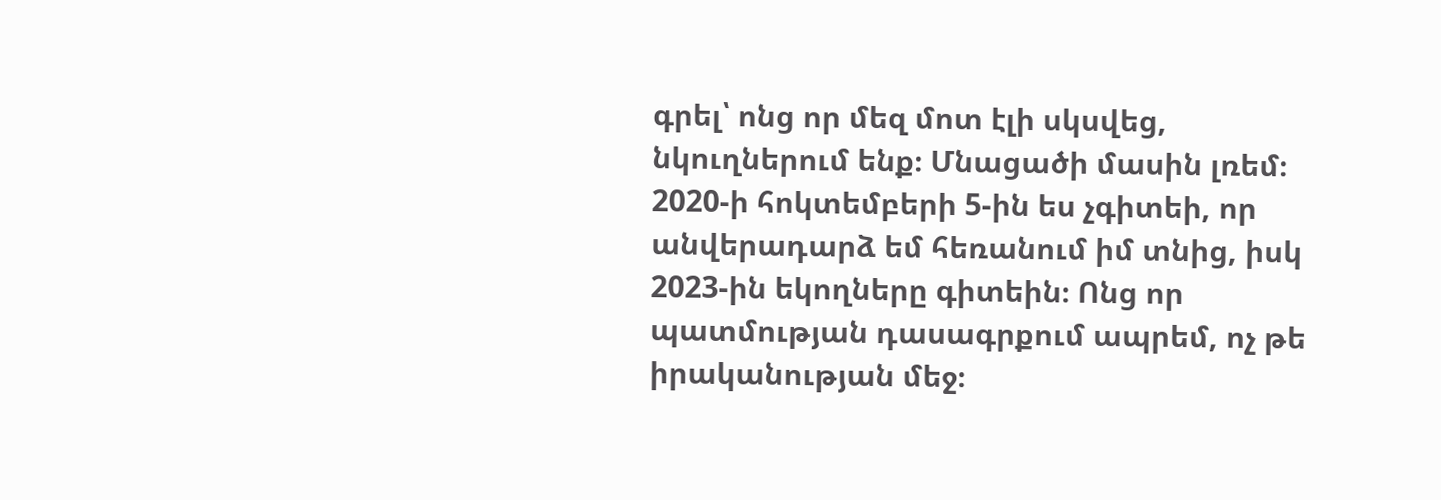գրել՝ ոնց որ մեզ մոտ էլի սկսվեց, նկուղներում ենք։ Մնացածի մասին լռեմ։ 2020-ի հոկտեմբերի 5-ին ես չգիտեի, որ անվերադարձ եմ հեռանում իմ տնից, իսկ 2023-ին եկողները գիտեին։ Ոնց որ պատմության դասագրքում ապրեմ, ոչ թե իրականության մեջ։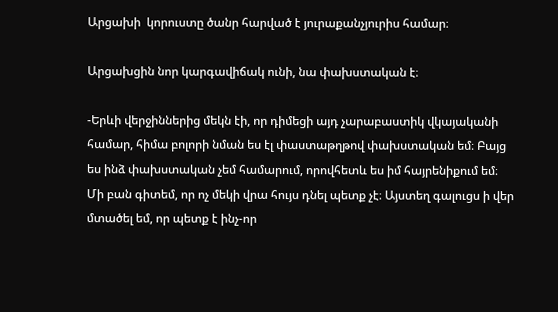Արցախի  կորուստը ծանր հարված է յուրաքանչյուրիս համար։

Արցախցին նոր կարգավիճակ ունի, նա փախստական է։

-Երևի վերջիններից մեկն էի, որ դիմեցի այդ չարաբաստիկ վկայականի համար, հիմա բոլորի նման ես էլ փաստաթղթով փախստական եմ։ Բայց ես ինձ փախստական չեմ համարում, որովհետև ես իմ հայրենիքում եմ։
Մի բան գիտեմ, որ ոչ մեկի վրա հույս դնել պետք չէ։ Այստեղ գալուցս ի վեր մտածել եմ, որ պետք է ինչ-որ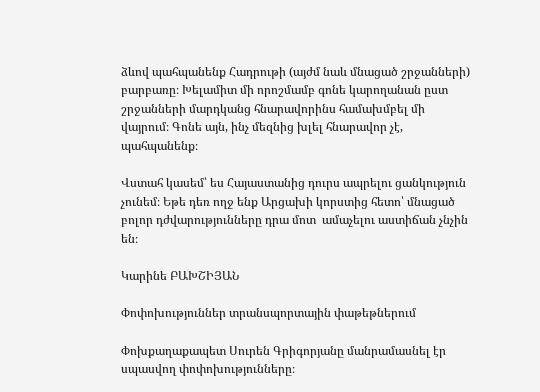ձևով պահպանենք Հադրութի (այժմ նաև մնացած շրջանների) բարբառը։ Խելամիտ մի որոշմամբ գոնե կարողանան ըստ շրջանների մարդկանց հնարավորինս համախմբել մի վայրում։ Գոնե այն, ինչ մեզնից խլել հնարավոր չէ, պահպանենք։

Վստահ կասեմ՝ ես Հայաստանից դուրս ապրելու ցանկություն չունեմ։ Եթե դեռ ողջ ենք Արցախի կորստից հետո՝ մնացած բոլոր դժվարությունները դրա մոտ  ամաչելու աստիճան չնչին են։

Կարինե ԲԱԽՇԻՅԱՆ

Փոփոխություններ տրանսպորտային փաթեթներում

Փոխքաղաքապետ Սուրեն Գրիգորյանը մանրամասնել էր սպասվող փոփոխությունները։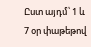Ըստ այդմ՝ 1 և 7 օր փաթեթով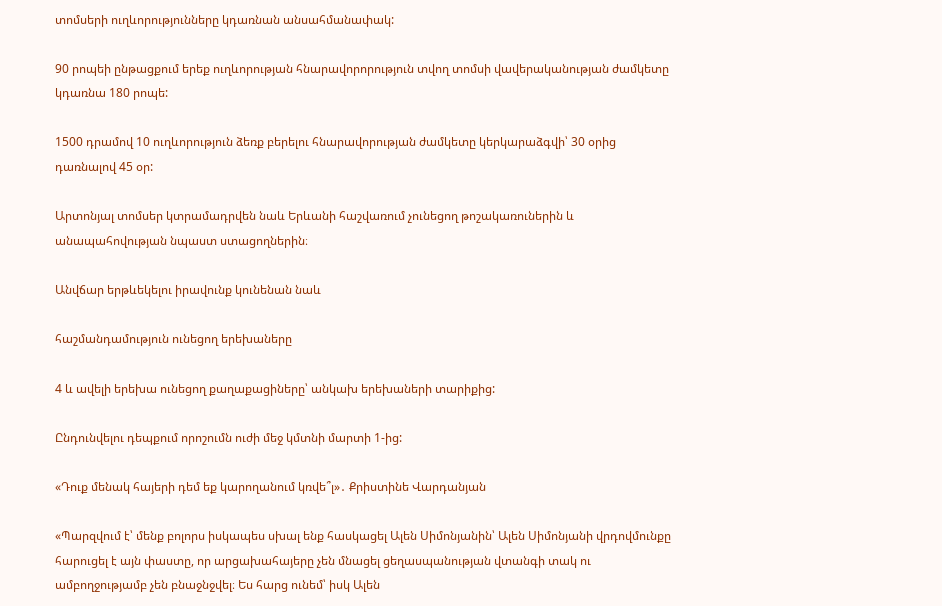տոմսերի ուղևորությունները կդառնան անսահմանափակ:

90 րոպեի ընթացքում երեք ուղևորության հնարավորորություն տվող տոմսի վավերականության ժամկետը կդառնա 180 րոպե:

1500 դրամով 10 ուղևորություն ձեռք բերելու հնարավորության ժամկետը կերկարաձգվի՝ 30 օրից դառնալով 45 օր:

Արտոնյալ տոմսեր կտրամադրվեն նաև Երևանի հաշվառում չունեցող թոշակառուներին և անապահովության նպաստ ստացողներին։

Անվճար երթևեկելու իրավունք կունենան նաև

հաշմանդամություն ունեցող երեխաները

4 և ավելի երեխա ունեցող քաղաքացիները՝ անկախ երեխաների տարիքից:

Ընդունվելու դեպքում որոշումն ուժի մեջ կմտնի մարտի 1-ից:

«Դուք մենակ հայերի դեմ եք կարողանում կռվե՞լ»․ Քրիստինե Վարդանյան

«Պարզվում է՝ մենք բոլորս իսկապես սխալ ենք հասկացել Ալեն Սիմոնյանին՝ Ալեն Սիմոնյանի վրդովմունքը հարուցել է այն փաստը, որ արցախահայերը չեն մնացել ցեղասպանության վտանգի տակ ու ամբողջությամբ չեն բնաջնջվել։ Ես հարց ունեմ՝ իսկ Ալեն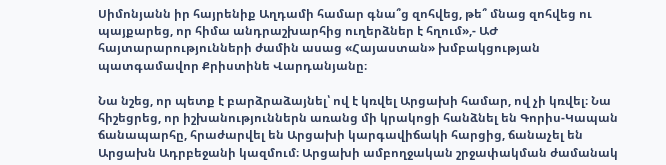Սիմոնյանն իր հայրենիք Աղդամի համար գնա՞ց զոհվեց, թե՞ մնաց զոհվեց ու պայքարեց, որ հիմա անդրաշխարհից ուղերձներ է հղում»,- ԱԺ հայտարարությունների ժամին ասաց «Հայաստան» խմբակցության պատգամավոր Քրիստինե Վարդանյանը։

Նա նշեց, որ պետք է բարձրաձայնել՝ ով է կռվել Արցախի համար, ով չի կռվել։ Նա հիշեցրեց, որ իշխանություններն առանց մի կրակոցի հանձնել են Գորիս-Կապան ճանապարհը, հրաժարվել են Արցախի կարգավիճակի հարցից, ճանաչել են Արցախն Ադրբեջանի կազմում։ Արցախի ամբողջական շրջափակման ժամանակ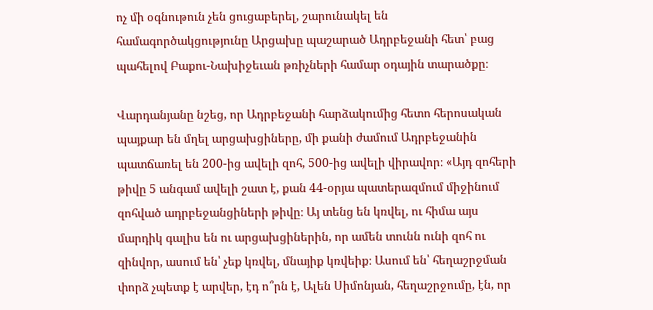ոչ մի օգնութուն չեն ցուցաբերել, շարունակել են համագործակցությունը Արցախը պաշարած Ադրբեջանի հետ՝ բաց պահելով Բաքու-Նախիջեւան թռիչների համար օդային տարածքը։

Վարդանյանը նշեց, որ Ադրբեջանի հարձակումից հետո հերոսական պայքար են մղել արցախցիները, մի քանի ժամում Ադրբեջանին պատճառել են 200-ից ավելի զոհ, 500-ից ավելի վիրավոր։ «Այդ զոհերի թիվը 5 անգամ ավելի շատ է, քան 44-օրյա պատերազմում միջինում զոհված ադրբեջանցիների թիվը։ Այ տենց են կռվել, ու հիմա այս մարդիկ գալիս են ու արցախցիներին, որ ամեն տունն ունի զոհ ու զինվոր, ասում են՝ չեք կռվել, մնայիք կռվեիք։ Ասում են՝ հեղաշրջման փորձ չպետք է արվեր, էդ ո՞րն է, Ալեն Սիմոնյան, հեղաշրջումը, էն, որ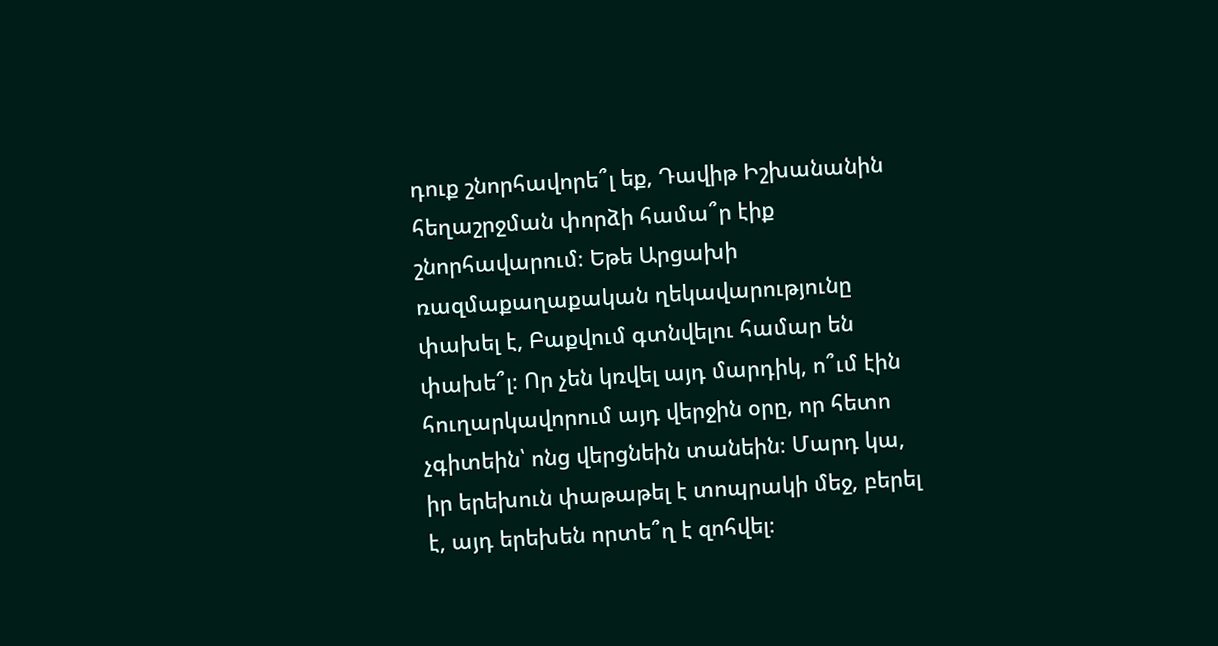դուք շնորհավորե՞լ եք, Դավիթ Իշխանանին հեղաշրջման փորձի համա՞ր էիք շնորհավարում։ Եթե Արցախի ռազմաքաղաքական ղեկավարությունը փախել է, Բաքվում գտնվելու համար են փախե՞լ։ Որ չեն կռվել այդ մարդիկ, ո՞ւմ էին հուղարկավորում այդ վերջին օրը, որ հետո չգիտեին՝ ոնց վերցնեին տանեին։ Մարդ կա, իր երեխուն փաթաթել է տոպրակի մեջ, բերել է, այդ երեխեն որտե՞ղ է զոհվել։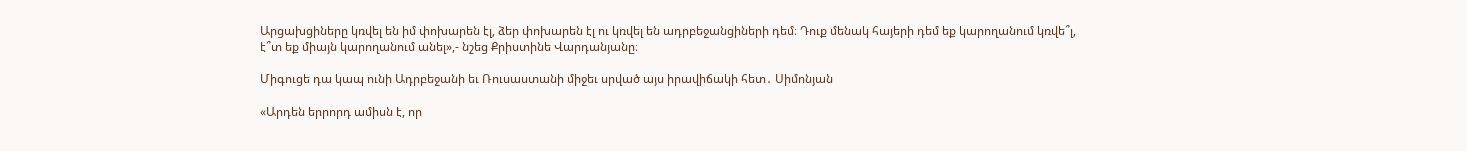Արցախցիները կռվել են իմ փոխարեն էլ, ձեր փոխարեն էլ ու կռվել են ադրբեջանցիների դեմ։ Դուք մենակ հայերի դեմ եք կարողանում կռվե՞լ, է՞տ եք միայն կարողանում անել»,- նշեց Քրիստինե Վարդանյանը։

Միգուցե դա կապ ունի Ադրբեջանի եւ Ռուսաստանի միջեւ սրված այս իրավիճակի հետ․ Սիմոնյան

«Արդեն երրորդ ամիսն է, որ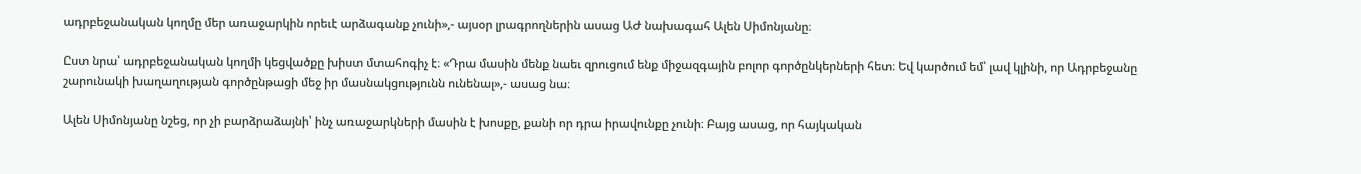ադրբեջանական կողմը մեր առաջարկին որեւէ արձագանք չունի»,- այսօր լրագրողներին ասաց ԱԺ նախագահ Ալեն Սիմոնյանը։

Ըստ նրա՝ ադրբեջանական կողմի կեցվածքը խիստ մտահոգիչ է։ «Դրա մասին մենք նաեւ զրուցում ենք միջազգային բոլոր գործընկերների հետ։ Եվ կարծում եմ՝ լավ կլինի, որ Ադրբեջանը շարունակի խաղաղության գործընթացի մեջ իր մասնակցությունն ունենալ»,- ասաց նա։

Ալեն Սիմոնյանը նշեց, որ չի բարձրաձայնի՝ ինչ առաջարկների մասին է խոսքը, քանի որ դրա իրավունքը չունի։ Բայց ասաց, որ հայկական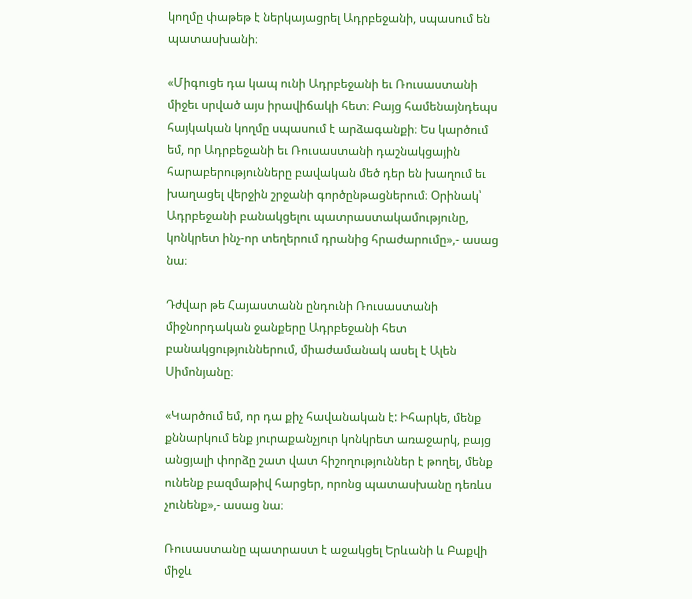կողմը փաթեթ է ներկայացրել Ադրբեջանի, սպասում են պատասխանի։

«Միգուցե դա կապ ունի Ադրբեջանի եւ Ռուսաստանի միջեւ սրված այս իրավիճակի հետ։ Բայց համենայնդեպս հայկական կողմը սպասում է արձագանքի։ Ես կարծում եմ, որ Ադրբեջանի եւ Ռուսաստանի դաշնակցային հարաբերությունները բավական մեծ դեր են խաղում եւ խաղացել վերջին շրջանի գործընթացներում։ Օրինակ՝ Ադրբեջանի բանակցելու պատրաստակամությունը, կոնկրետ ինչ-որ տեղերում դրանից հրաժարումը»,- ասաց նա։

Դժվար թե Հայաստանն ընդունի Ռուսաստանի միջնորդական ջանքերը Ադրբեջանի հետ բանակցություններում, միաժամանակ ասել է Ալեն Սիմոնյանը։

«Կարծում եմ, որ դա քիչ հավանական է: Իհարկե, մենք քննարկում ենք յուրաքանչյուր կոնկրետ առաջարկ, բայց անցյալի փորձը շատ վատ հիշողություններ է թողել, մենք ունենք բազմաթիվ հարցեր, որոնց պատասխանը դեռևս չունենք»,- ասաց նա։

Ռուսաստանը պատրաստ է աջակցել Երևանի և Բաքվի միջև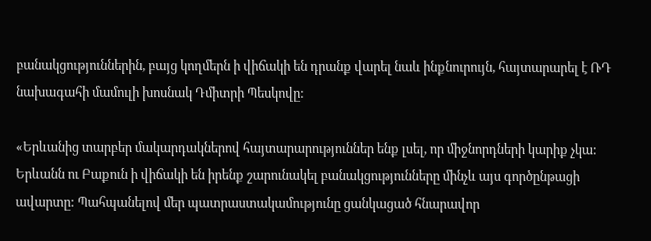բանակցություններին, բայց կողմերն ի վիճակի են դրանք վարել նաև ինքնուրույն, հայտարարել է ՌԴ նախագահի մամուլի խոսնակ Դմիտրի Պեսկովը:

«Երևանից տարբեր մակարդակներով հայտարարություններ ենք լսել, որ միջնորդների կարիք չկա: Երևանն ու Բաքուն ի վիճակի են իրենք շարունակել բանակցությունները մինչև այս գործընթացի ավարտը: Պահպանելով մեր պատրաստակամությունը ցանկացած հնարավոր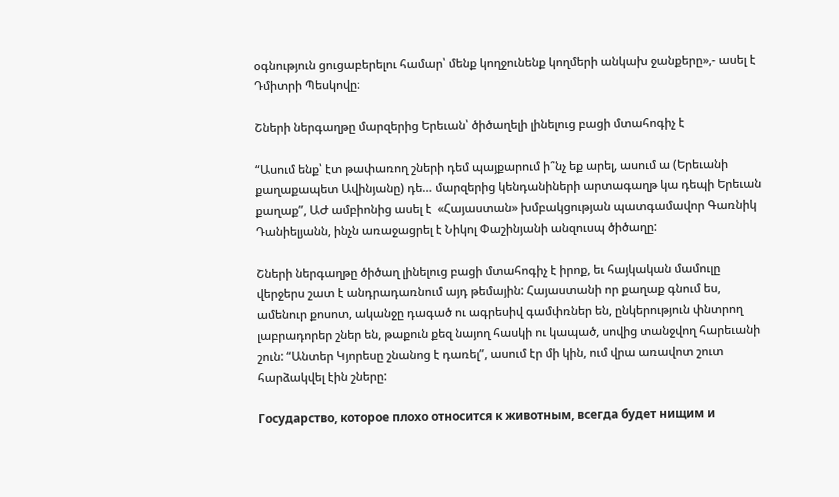օգնություն ցուցաբերելու համար՝ մենք կողջունենք կողմերի անկախ ջանքերը»,- ասել է Դմիտրի Պեսկովը։

Շների ներգաղթը մարզերից Երեւան՝ ծիծաղելի լինելուց բացի մտահոգիչ է

“Ասում ենք՝ էտ թափառող շների դեմ պայքարում ի՞նչ եք արել, ասում ա (Երեւանի քաղաքապետ Ավինյանը) դե… մարզերից կենդանիների արտագաղթ կա դեպի Երեւան քաղաք”, ԱԺ ամբիոնից ասել է  «Հայաստան» խմբակցության պատգամավոր Գառնիկ Դանիելյանն, ինչն առաջացրել է Նիկոլ Փաշինյանի անզուսպ ծիծաղը:

Շների ներգաղթը ծիծաղ լինելուց բացի մտահոգիչ է իրոք, եւ հայկական մամուլը վերջերս շատ է անդրադառնում այդ թեմային: Հայաստանի որ քաղաք գնում ես, ամենուր քոսոտ, ականջը դագած ու ագրեսիվ գամփռներ են, ընկերություն փնտրող լաբրադորեր շներ են, թաքուն քեզ նայող հասկի ու կապած, սովից տանջվող հարեւանի շուն: “Անտեր Կյորեսը շնանոց է դառել”, ասում էր մի կին, ում վրա առավոտ շուտ հարձակվել էին շները:

Государство, которое плохо относится к животным, всегда будет нищим и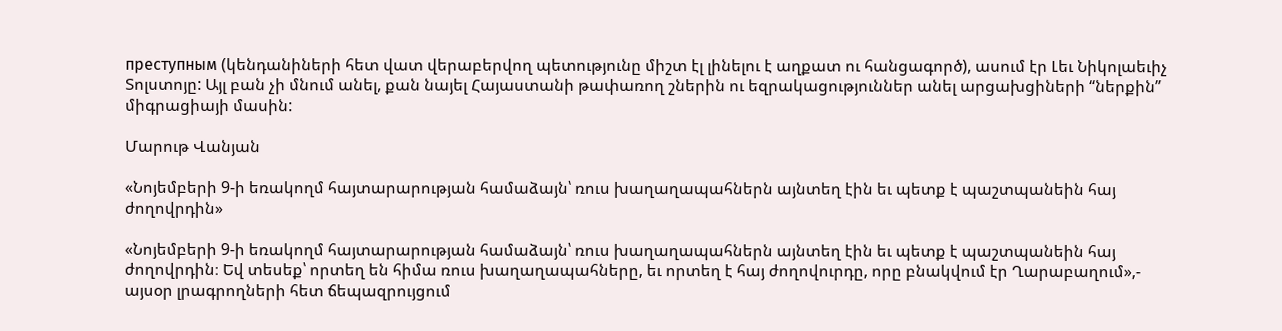преступным (կենդանիների հետ վատ վերաբերվող պետությունը միշտ էլ լինելու է աղքատ ու հանցագործ), ասում էր Լեւ Նիկոլաեւիչ Տոլստոյը: Այլ բան չի մնում անել, քան նայել Հայաստանի թափառող շներին ու եզրակացություններ անել արցախցիների “ներքին” միգրացիայի մասին:

Մարութ Վանյան

«Նոյեմբերի 9-ի եռակողմ հայտարարության համաձայն՝ ռուս խաղաղապահներն այնտեղ էին եւ պետք է պաշտպանեին հայ ժողովրդին»

«Նոյեմբերի 9-ի եռակողմ հայտարարության համաձայն՝ ռուս խաղաղապահներն այնտեղ էին եւ պետք է պաշտպանեին հայ ժողովրդին։ Եվ տեսեք՝ որտեղ են հիմա ռուս խաղաղապահները, եւ որտեղ է հայ ժողովուրդը, որը բնակվում էր Ղարաբաղում»,- այսօր լրագրողների հետ ճեպազրույցում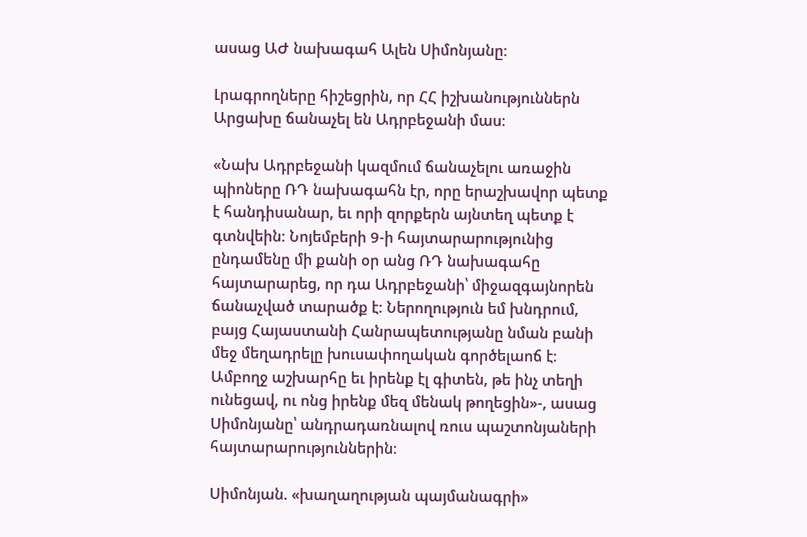ասաց ԱԺ նախագահ Ալեն Սիմոնյանը։

Լրագրողները հիշեցրին, որ ՀՀ իշխանություններն Արցախը ճանաչել են Ադրբեջանի մաս։

«Նախ Ադրբեջանի կազմում ճանաչելու առաջին պիոները ՌԴ նախագահն էր, որը երաշխավոր պետք է հանդիսանար, եւ որի զորքերն այնտեղ պետք է գտնվեին։ Նոյեմբերի 9-ի հայտարարությունից ընդամենը մի քանի օր անց ՌԴ նախագահը հայտարարեց, որ դա Ադրբեջանի՝ միջազգայնորեն ճանաչված տարածք է։ Ներողություն եմ խնդրում, բայց Հայաստանի Հանրապետությանը նման բանի մեջ մեղադրելը խուսափողական գործելաոճ է։ Ամբողջ աշխարհը եւ իրենք էլ գիտեն, թե ինչ տեղի ունեցավ, ու ոնց իրենք մեզ մենակ թողեցին»-, ասաց Սիմոնյանը՝ անդրադառնալով ռուս պաշտոնյաների հայտարարություններին։

Սիմոնյան. «խաղաղության պայմանագրի»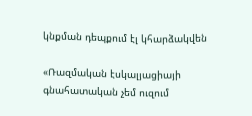կնքման դեպքում էլ կհարձակվեն

«Ռազմական էսկալյացիայի գնահատական չեմ ուզում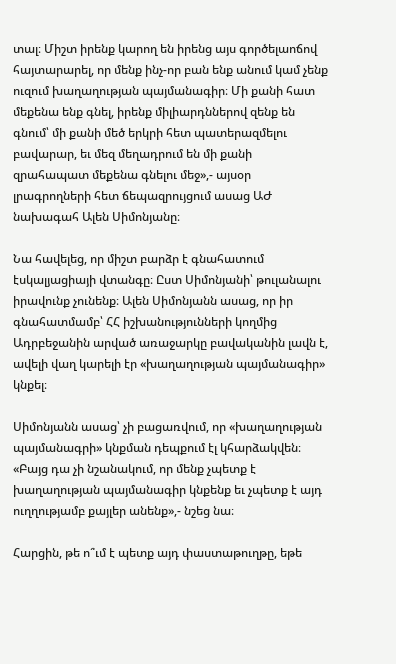տալ։ Միշտ իրենք կարող են իրենց այս գործելաոճով հայտարարել, որ մենք ինչ-որ բան ենք անում կամ չենք ուզում խաղաղության պայմանագիր։ Մի քանի հատ մեքենա ենք գնել, իրենք միլիարդններով զենք են գնում՝ մի քանի մեծ երկրի հետ պատերազմելու բավարար, եւ մեզ մեղադրում են մի քանի զրահապատ մեքենա գնելու մեջ»,- այսօր լրագրողների հետ ճեպազրույցում ասաց ԱԺ նախագահ Ալեն Սիմոնյանը։

Նա հավելեց, որ միշտ բարձր է գնահատում էսկալյացիայի վտանգը։ Ըստ Սիմոնյանի՝ թուլանալու իրավունք չունենք։ Ալեն Սիմոնյանն ասաց, որ իր գնահատմամբ՝ ՀՀ իշխանությունների կողմից Ադրբեջանին արված առաջարկը բավականին լավն է, ավելի վաղ կարելի էր «խաղաղության պայմանագիր» կնքել։

Սիմոնյանն ասաց՝ չի բացառվում, որ «խաղաղության պայմանագրի» կնքման դեպքում էլ կհարձակվեն։ «Բայց դա չի նշանակում, որ մենք չպետք է խաղաղության պայմանագիր կնքենք եւ չպետք է այդ ուղղությամբ քայլեր անենք»,- նշեց նա։

Հարցին, թե ո՞ւմ է պետք այդ փաստաթուղթը, եթե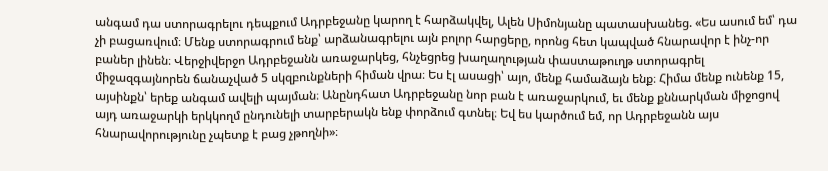անգամ դա ստորագրելու դեպքում Ադրբեջանը կարող է հարձակվել, Ալեն Սիմոնյանը պատասխանեց. «Ես ասում եմ՝ դա չի բացառվում։ Մենք ստորագրում ենք՝ արձանագրելու այն բոլոր հարցերը, որոնց հետ կապված հնարավոր է ինչ-որ բաներ լինեն։ Վերջիվերջո Ադրբեջանն առաջարկեց, հնչեցրեց խաղաղության փաստաթուղթ ստորագրել միջազգայնորեն ճանաչված 5 սկզբունքների հիման վրա։ Ես էլ ասացի՝ այո, մենք համաձայն ենք։ Հիմա մենք ունենք 15, այսինքն՝ երեք անգամ ավելի պայման։ Անընդհատ Ադրբեջանը նոր բան է առաջարկում, եւ մենք քննարկման միջոցով այդ առաջարկի երկկողմ ընդունելի տարբերակն ենք փորձում գտնել։ Եվ ես կարծում եմ, որ Ադրբեջանն այս հնարավորությունը չպետք է բաց չթողնի»։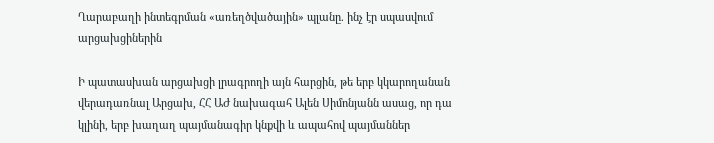Ղարաբաղի ինտեգրման «առեղծվածային» պլանը. ինչ էր սպասվում արցախցիներին

Ի պատասխան արցախցի լրագրողի այն հարցին, թե երբ կկարողանան վերադառնալ Արցախ, ՀՀ ԱԺ նախագահ Ալեն Սիմոնյանն ասաց, որ դա կլինի, երբ խաղաղ պայմանագիր կնքվի և ապահով պայմաններ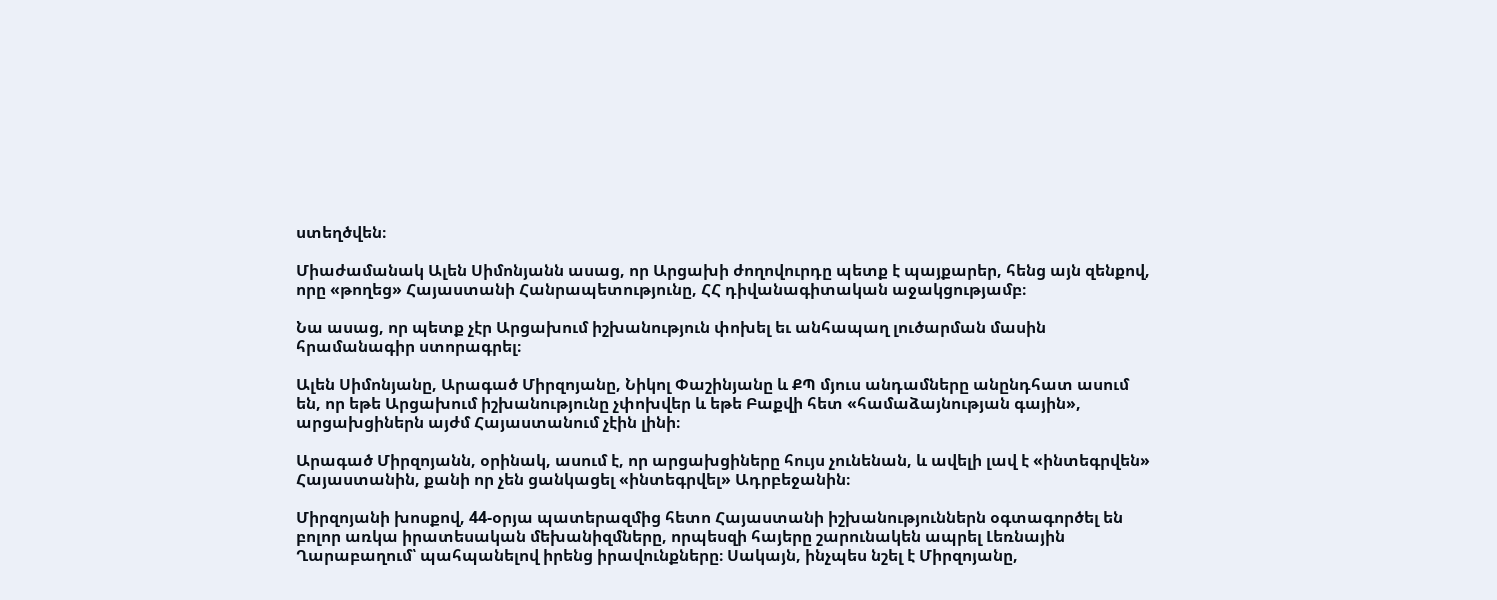ստեղծվեն։

Միաժամանակ Ալեն Սիմոնյանն ասաց, որ Արցախի ժողովուրդը պետք է պայքարեր, հենց այն զենքով, որը «թողեց» Հայաստանի Հանրապետությունը, ՀՀ դիվանագիտական աջակցությամբ։

Նա ասաց, որ պետք չէր Արցախում իշխանություն փոխել եւ անհապաղ լուծարման մասին հրամանագիր ստորագրել։

Ալեն Սիմոնյանը, Արագած Միրզոյանը, Նիկոլ Փաշինյանը և ՔՊ մյուս անդամները անընդհատ ասում են, որ եթե Արցախում իշխանությունը չփոխվեր և եթե Բաքվի հետ «համաձայնության գային», արցախցիներն այժմ Հայաստանում չէին լինի։

Արագած Միրզոյանն, օրինակ, ասում է, որ արցախցիները հույս չունենան, և ավելի լավ է «ինտեգրվեն» Հայաստանին, քանի որ չեն ցանկացել «ինտեգրվել» Ադրբեջանին։

Միրզոյանի խոսքով, 44-օրյա պատերազմից հետո Հայաստանի իշխանություններն օգտագործել են բոլոր առկա իրատեսական մեխանիզմները, որպեսզի հայերը շարունակեն ապրել Լեռնային Ղարաբաղում՝ պահպանելով իրենց իրավունքները։ Սակայն, ինչպես նշել է Միրզոյանը,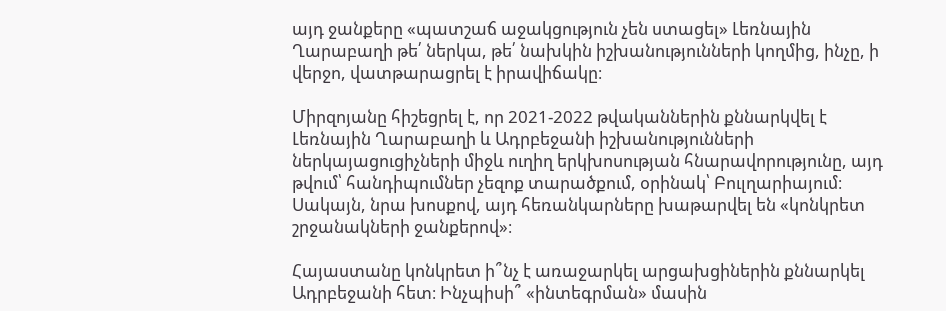այդ ջանքերը «պատշաճ աջակցություն չեն ստացել» Լեռնային Ղարաբաղի թե՛ ներկա, թե՛ նախկին իշխանությունների կողմից, ինչը, ի վերջո, վատթարացրել է իրավիճակը։

Միրզոյանը հիշեցրել է, որ 2021-2022 թվականներին քննարկվել է Լեռնային Ղարաբաղի և Ադրբեջանի իշխանությունների ներկայացուցիչների միջև ուղիղ երկխոսության հնարավորությունը, այդ թվում՝ հանդիպումներ չեզոք տարածքում, օրինակ՝ Բուլղարիայում։ Սակայն, նրա խոսքով, այդ հեռանկարները խաթարվել են «կոնկրետ շրջանակների ջանքերով»։

Հայաստանը կոնկրետ ի՞նչ է առաջարկել արցախցիներին քննարկել Ադրբեջանի հետ։ Ինչպիսի՞ «ինտեգրման» մասին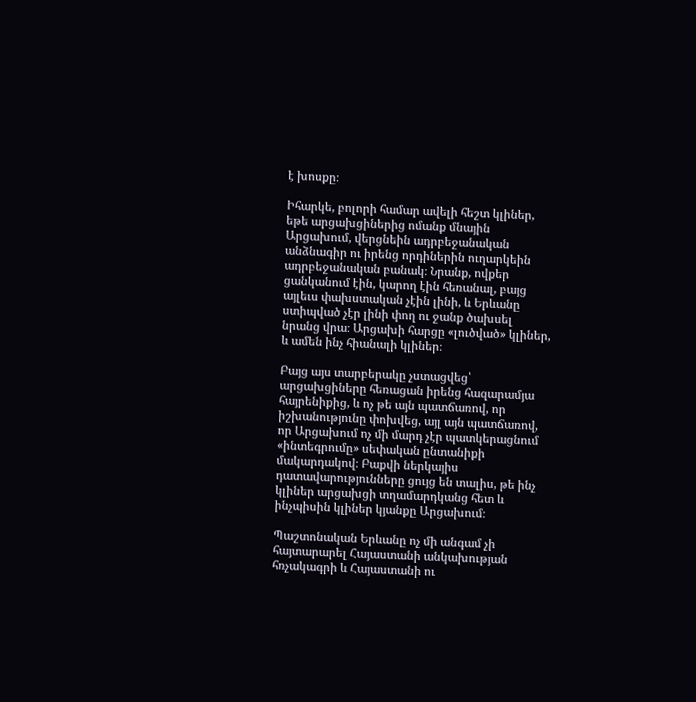է խոսքը։

Իհարկե, բոլորի համար ավելի հեշտ կլիներ, եթե արցախցիներից ոմանք մնային Արցախում, վերցնեին ադրբեջանական անձնագիր ու իրենց որդիներին ուղարկեին ադրբեջանական բանակ։ Նրանք, ովքեր ցանկանում էին, կարող էին հեռանալ, բայց այլեւս փախստական չէին լինի, և Երևանը ստիպված չէր լինի փող ու ջանք ծախսել նրանց վրա։ Արցախի հարցը «լուծված» կլիներ, և ամեն ինչ հիանալի կլիներ։

Բայց այս տարբերակը չստացվեց՝ արցախցիները հեռացան իրենց հազարամյա հայրենիքից, և ոչ թե այն պատճառով, որ իշխանությունը փոխվեց, այլ այն պատճառով, որ Արցախում ոչ մի մարդ չէր պատկերացնում «ինտեգրումը» սեփական ընտանիքի մակարդակով։ Բաքվի ներկայիս դատավարությունները ցույց են տալիս, թե ինչ կլիներ արցախցի տղամարդկանց հետ և ինչպիսին կլիներ կյանքը Արցախում։

Պաշտոնական Երևանը ոչ մի անգամ չի հայտարարել Հայաստանի անկախության հռչակագրի և Հայաստանի ու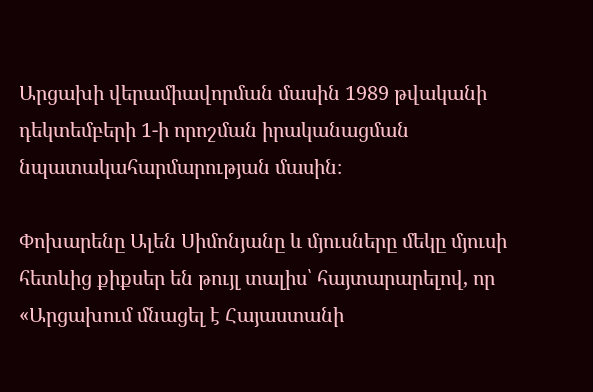Արցախի վերամիավորման մասին 1989 թվականի դեկտեմբերի 1-ի որոշման իրականացման նպատակահարմարության մասին։

Փոխարենը Ալեն Սիմոնյանը և մյուսները մեկը մյուսի հետևից քիքսեր են թույլ տալիս՝ հայտարարելով, որ «Արցախում մնացել է Հայաստանի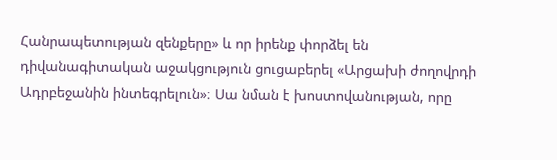Հանրապետության զենքերը» և որ իրենք փորձել են դիվանագիտական աջակցություն ցուցաբերել «Արցախի ժողովրդի Ադրբեջանին ինտեգրելուն»։ Սա նման է խոստովանության, որը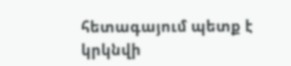հետագայում պետք է կրկնվի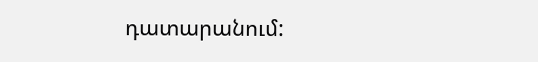դատարանում: